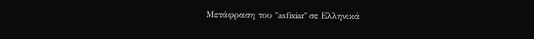Μετάφραση του "asfixiar" σε Ελληνικά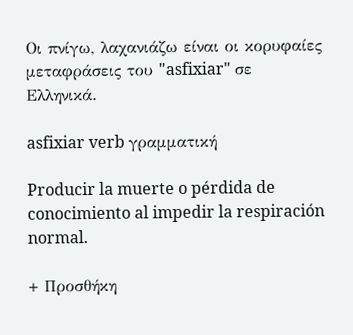Οι πνίγω, λαχανιάζω είναι οι κορυφαίες μεταφράσεις του "asfixiar" σε Ελληνικά.

asfixiar verb γραμματική

Producir la muerte o pérdida de conocimiento al impedir la respiración normal.

+ Προσθήκη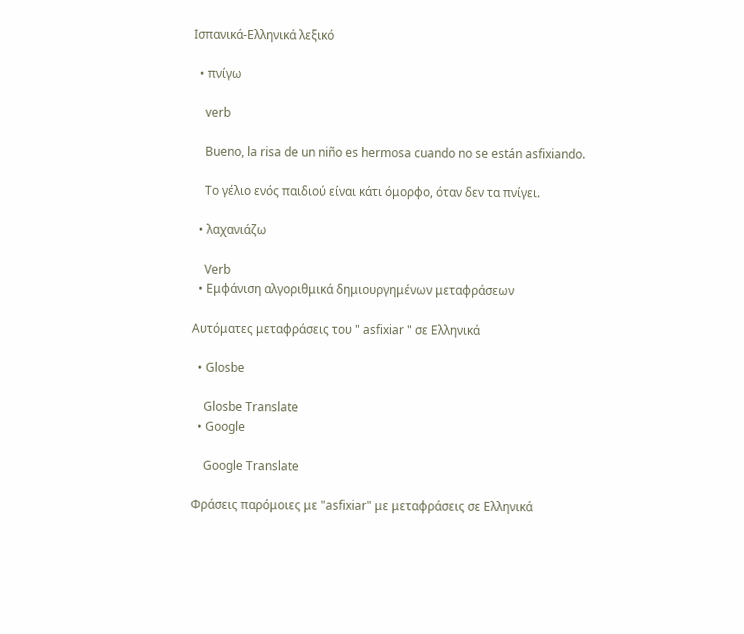Ισπανικά-Ελληνικά λεξικό

  • πνίγω

    verb

    Bueno, la risa de un niño es hermosa cuando no se están asfixiando.

    Το γέλιο ενός παιδιού είναι κάτι όμορφο, όταν δεν τα πνίγει.

  • λαχανιάζω

    Verb
  • Εμφάνιση αλγοριθμικά δημιουργημένων μεταφράσεων

Αυτόματες μεταφράσεις του " asfixiar " σε Ελληνικά

  • Glosbe

    Glosbe Translate
  • Google

    Google Translate

Φράσεις παρόμοιες με "asfixiar" με μεταφράσεις σε Ελληνικά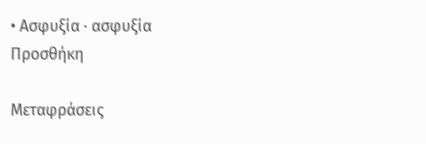• Ασφυξία · ασφυξία
Προσθήκη

Μεταφράσεις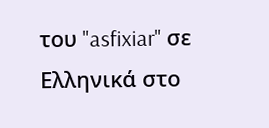του "asfixiar" σε Ελληνικά στο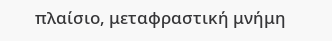πλαίσιο, μεταφραστική μνήμη